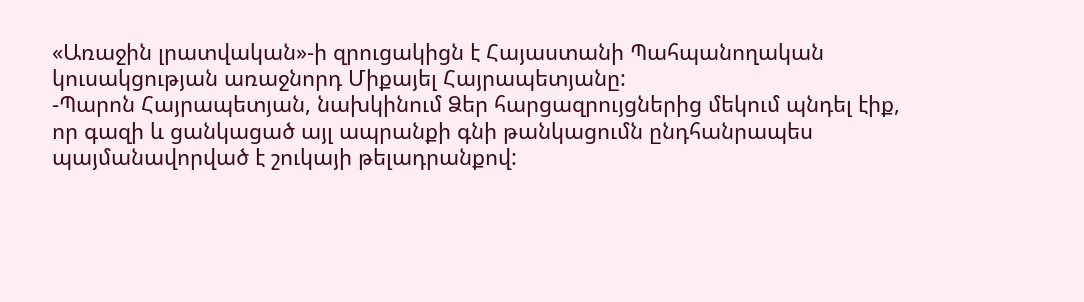«Առաջին լրատվական»-ի զրուցակիցն է Հայաստանի Պահպանողական կուսակցության առաջնորդ Միքայել Հայրապետյանը:
-Պարոն Հայրապետյան, նախկինում Ձեր հարցազրույցներից մեկում պնդել էիք, որ գազի և ցանկացած այլ ապրանքի գնի թանկացումն ընդհանրապես պայմանավորված է շուկայի թելադրանքով: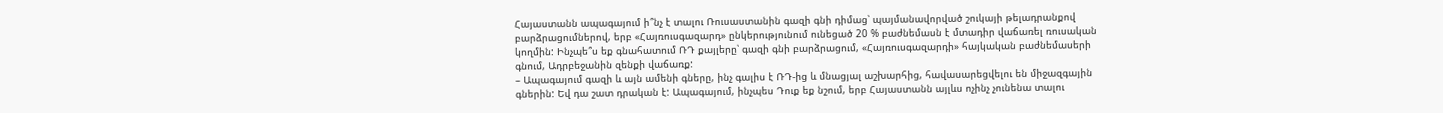Հայաստանն ապագայում ի՞նչ է տալու Ռուսաստանին գազի գնի դիմաց՝ պայմանավորված շուկայի թելադրանքով բարձրացումներով, երբ «Հայռուսգազարդ» ընկերությունում ունեցած 20 % բաժնեմասն է մտադիր վաճառել ռուսական կողմին: Ինչպե՞ս եք գնահատում ՌԴ քայլերը՝ գազի գնի բարձրացում, «Հայռուսգազարդի» հայկական բաժնեմասերի գնում, Ադրբեջանին զենքի վաճառք:
– Ապագայում գազի և այն ամենի գները, ինչ գալիս է ՌԴ-ից և մնացյալ աշխարհից, հավասարեցվելու են միջազգային գներին: Եվ դա շատ դրական է: Ապագայում, ինչպես Դուք եք նշում, երբ Հայաստանն այլևս ոչինչ չունենա տալու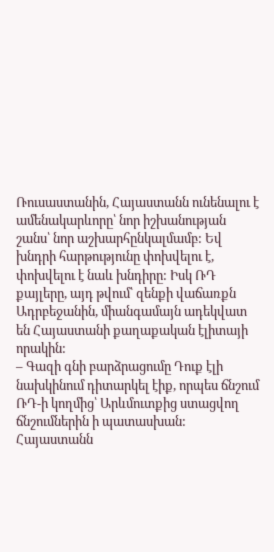Ռուսաստանին, Հայաստանն ունենալու է ամենակարևորը՝ նոր իշխանության շանս՝ նոր աշխարհընկալմամբ: Եվ խնդրի հարթությունը փոխվելու է, փոխվելու է նաև խնդիրը: Իսկ ՌԴ քայլերը, այդ թվում՝ զենքի վաճառքն Ադրբեջանին, միանգամայն ադեկվատ են Հայաստանի քաղաքական էլիտայի որակին:
– Գազի գնի բարձրացումը Դուք էլի նախկինում դիտարկել էիք, որպես ճնշում ՌԴ-ի կողմից՝ Արևմուտքից ստացվող ճնշումներին ի պատասխան: Հայաստանն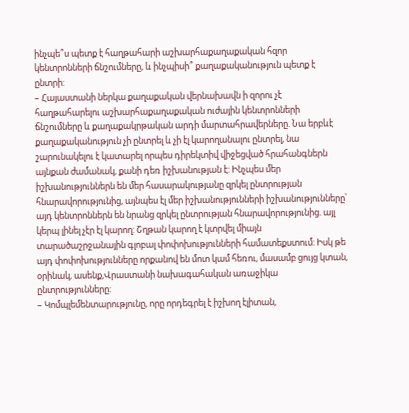ինչպե՞ս պետք է հաղթահարի աշխարհաքաղաքական հզոր կենտրոնների ճնշումները, և ինչպիսի՞ քաղաքականություն պետք է ընտրի:
– Հայաստանի ներկա քաղաքական վերնախավն ի զորու չէ հաղթահարելու աշխարհաքաղաքական ուժային կենտրոնների ճնշումները և քաղաքակրթական արդի մարտահրավերները. Նա երբևէ քաղաքականություն չի ընտրել և չի էլ կարողանալու ընտրել, նա շարունակելու է կատարել որպես դիրեկտիվ վիջեցված հրահանգներն այնքան ժամանակ, քանի դեռ իշխանության է: Ինչպես մեր իշխանություններն են մեր հասարակությանը զրկել ընտրության հնարավորությունից, այնպես էլ մեր իշխանությունների իշխանությունները՝ այդ կենտրոններն են նրանց զրկել ընտրության հնարավորությունից. այլ կերպ լինել չէր էլ կարող: Շղթան կարող է կտրվել միայն տարածաշրջանային գլոբալ փոփոխությունների համատեքստում: Իսկ թե այդ փոփոխությունները որքանով են մոտ կամ հեռու, մասամբ ցույց կտան, օրինակ, ասենք,Վրաստանի նախագահական առաջիկա ընտրությունները:
– Կոմպլեմենտարությունը, որը որդեգրել է իշխող էլիտան,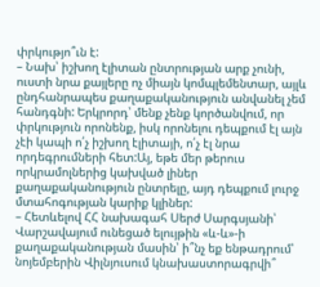փրկությո՞ւն է:
– Նախ՝ իշխող էլիտան ընտրության արք չունի, ուստի նրա քայլերը ոչ միայն կոմպլեմենտար, այլև ընդհանրապես քաղաքականություն անվանել չեմ հանդգնի: Երկրորդ՝ մենք չենք կործանվում, որ փրկություն որոնենք, իսկ որոնելու դեպքում էլ այն չէի կապի ո՛չ իշխող էլիտայի, ո՛չ էլ նրա որդեգրումների հետ:Այ, եթե մեր թերուս որկրամոլներից կախված լիներ քաղաքականություն ընտրելը, այդ դեպքում լուրջ մտահոգության կարիք կլիներ:
– Հետևելով ՀՀ նախագահ Սերժ Սարգսյանի՝ Վարշավայում ունեցած ելույթին «և-և»-ի քաղաքականության մասին՝ ի՞նչ եք ենթադրում՝ նոյեմբերին Վիլնյուսում կնախաստորագրվի՞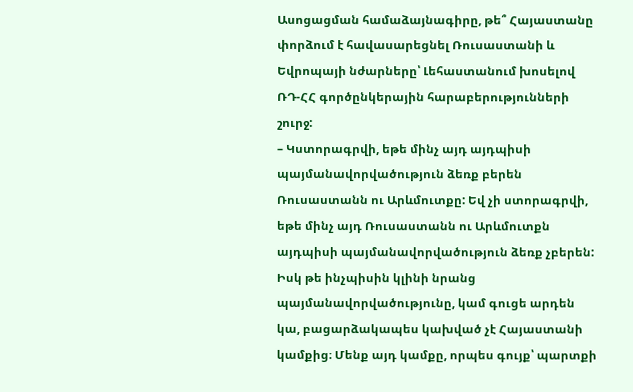Ասոցացման համաձայնագիրը, թե՞ Հայաստանը փորձում է հավասարեցնել Ռուսաստանի և Եվրոպայի նժարները՝ Լեհաստանում խոսելով ՌԴ-ՀՀ գործընկերային հարաբերությունների շուրջ:
– Կստորագրվի, եթե մինչ այդ այդպիսի պայմանավորվածություն ձեռք բերեն Ռուսաստանն ու Արևմուտքը: Եվ չի ստորագրվի, եթե մինչ այդ Ռուսաստանն ու Արևմուտքն այդպիսի պայմանավորվածություն ձեռք չբերեն: Իսկ թե ինչպիսին կլինի նրանց պայմանավորվածությունը, կամ գուցե արդեն կա, բացարձակապես կախված չէ Հայաստանի կամքից։ Մենք այդ կամքը, որպես գույք՝ պարտքի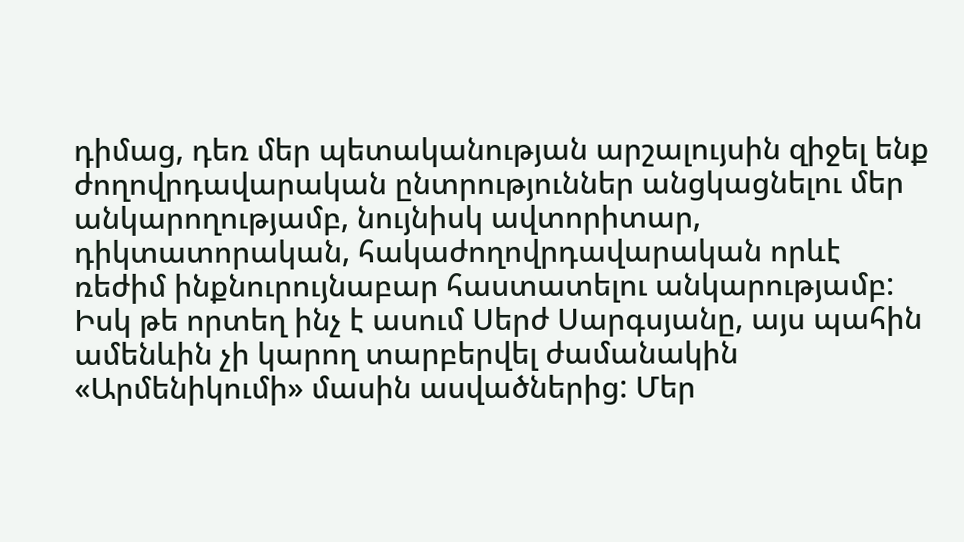դիմաց, դեռ մեր պետականության արշալույսին զիջել ենք ժողովրդավարական ընտրություններ անցկացնելու մեր անկարողությամբ, նույնիսկ ավտորիտար, դիկտատորական, հակաժողովրդավարական որևէ ռեժիմ ինքնուրույնաբար հաստատելու անկարությամբ: Իսկ թե որտեղ ինչ է ասում Սերժ Սարգսյանը, այս պահին ամենևին չի կարող տարբերվել ժամանակին «Արմենիկումի» մասին ասվածներից: Մեր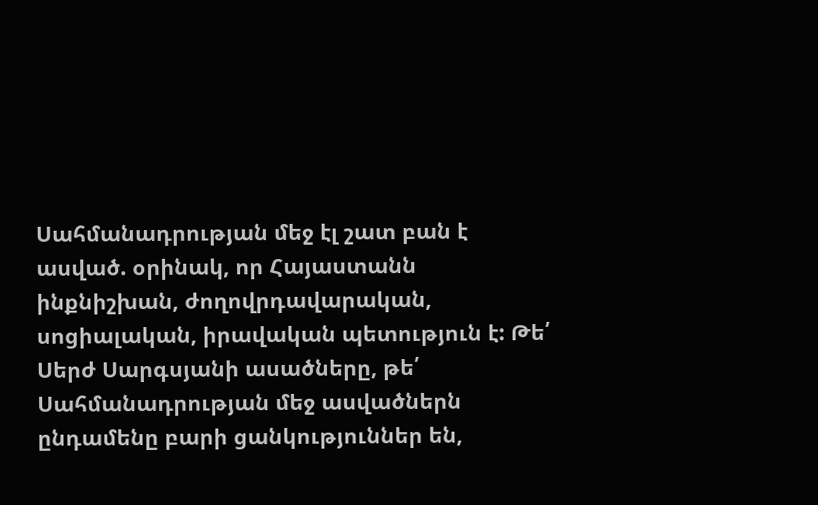Սահմանադրության մեջ էլ շատ բան է ասված. օրինակ, որ Հայաստանն ինքնիշխան, ժողովրդավարական, սոցիալական, իրավական պետություն է: Թե՛ Սերժ Սարգսյանի ասածները, թե՛ Սահմանադրության մեջ ասվածներն ընդամենը բարի ցանկություններ են,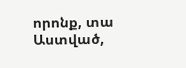որոնք, տա Աստված,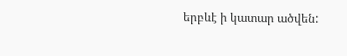երբևէ ի կատար ածվեն: